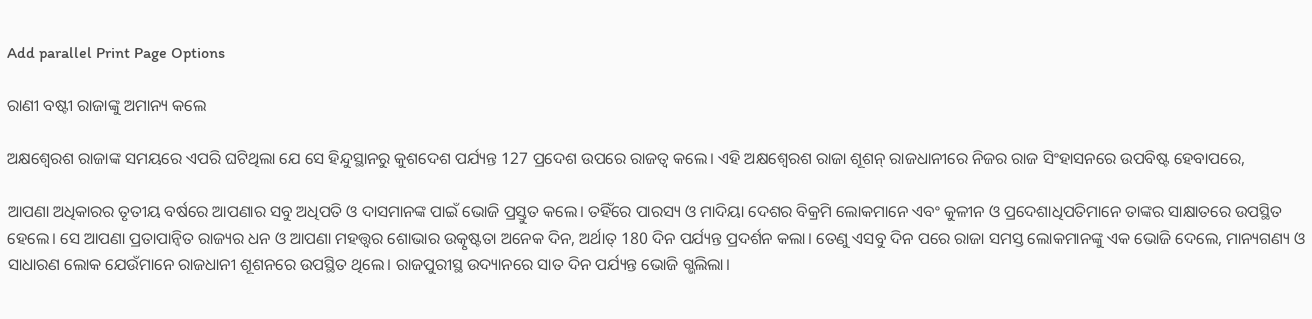Add parallel Print Page Options

ରାଣୀ ବଷ୍ଟୀ ରାଜାଙ୍କୁ ଅମାନ୍ୟ କଲେ

ଅକ୍ଷଶ୍ୱେରଶ ରାଜାଙ୍କ ସମୟରେ ଏପରି ଘଟିଥିଲା ଯେ ସେ ହିନ୍ଦୁସ୍ଥାନରୁ କୁଶଦେଶ ପର୍ଯ୍ୟନ୍ତ 127 ପ୍ରଦେଶ ଉପରେ ରାଜତ୍ୱ କଲେ। ଏହି ଅକ୍ଷଶ୍ୱେରଶ ରାଜା ଶୂଶନ୍ ରାଜଧାନୀରେ ନିଜର ରାଜ ସିଂହାସନରେ ଉପବିଷ୍ଟ ହେବାପରେ,

ଆପଣା ଅଧିକାରର ତୃତୀୟ ବର୍ଷରେ ଆପଣାର ସବୁ ଅଧିପତି ଓ ଦାସମାନଙ୍କ ପାଇଁ ଭୋଜି ପ୍ରସ୍ତୁତ କଲେ। ତହିଁରେ ପାରସ୍ୟ ଓ ମାଦିୟା ଦେଶର ବିକ୍ରମି ଲୋକମାନେ ଏବଂ କୁଳୀନ ଓ ପ୍ରଦେଶାଧିପତିମାନେ ତାଙ୍କର ସାକ୍ଷାତରେ ଉପସ୍ଥିତ ହେଲେ। ସେ ଆପଣା ପ୍ରତାପାନ୍ୱିତ ରାଜ୍ୟର ଧନ ଓ ଆପଣା ମହତ୍ତ୍ୱର ଶୋଭାର ଉତ୍କୃଷ୍ଟତା ଅନେକ ଦିନ, ଅର୍ଥାତ୍ 180 ଦିନ ପର୍ଯ୍ୟନ୍ତ ପ୍ରଦର୍ଶନ କଲା। ତେଣୁ ଏସବୁ ଦିନ ପରେ ରାଜା ସମସ୍ତ ଲୋକମାନଙ୍କୁ ଏକ ଭୋଜି ଦେଲେ, ମାନ୍ୟଗଣ୍ୟ ଓ ସାଧାରଣ ଲୋକ ଯେଉଁମାନେ ରାଜଧାନୀ ଶୂଶନରେ ଉପସ୍ଥିତ ଥିଲେ। ରାଜପୁରୀସ୍ଥ ଉଦ୍ୟାନରେ ସାତ ଦିନ ପର୍ଯ୍ୟନ୍ତ ଭୋଜି ଗ୍ଭଲିଲା।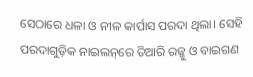ସେଠାରେ ଧଳା ଓ ନୀଳ କାର୍ପାସ ପରଦା ଥିଲା। ସେହି ପରଦାଗୁଡ଼ିକ ନାଇଲ‌ନ୍‌ରେ ତିଆରି ରଜ୍ଜୁ ଓ ବାଇଗଣ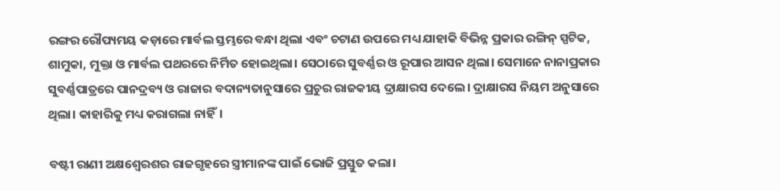ରଙ୍ଗର ରୌପ୍ୟମୟ କଡ଼ାରେ ମାର୍ବଲ ସ୍ତମ୍ଭରେ ବନ୍ଧା ଥିଲା ଏବଂ ଚଟାଣ ଉପରେ ମଧ୍ୟ ଯାହାକି ବିଭିନ୍ନ ପ୍ରକାର ରଙ୍ଗିନ୍ ସ୍ପଟିକ, ଶାମୁକା, ମୁକ୍ତା ଓ ମାର୍ବଲ ପଥରରେ ନିର୍ମିତ ହୋଇଥିଲା। ସେଠାରେ ସୁବର୍ଣ୍ଣର ଓ ରୂପାର ଆସନ ଥିଲା। ସେମାନେ ନାନାପ୍ରକାର ସୁବର୍ଣ୍ଣପାତ୍ରରେ ପାନଦ୍ରବ୍ୟ ଓ ରାଜାର ବଦାନ୍ୟତାନୁସାରେ ପ୍ରଚୁର ରାଜକୀୟ ଦ୍ରାକ୍ଷାରସ ଦେଲେ। ଦ୍ରାକ୍ଷାରସ ନିୟମ ଅନୁସାରେ ଥିଲା। କାହାରିକୁ ମଧ୍ୟ କରାଗଲା ନାହିଁ।

ବଷ୍ଟୀ ରାଣୀ ଅକ୍ଷଶ୍ୱେରଶର ରାଜଗୃହରେ ସ୍ତ୍ରୀମାନଙ୍କ ପାଇଁ ଭୋଜି ପ୍ରସ୍ତୁତ କଲା।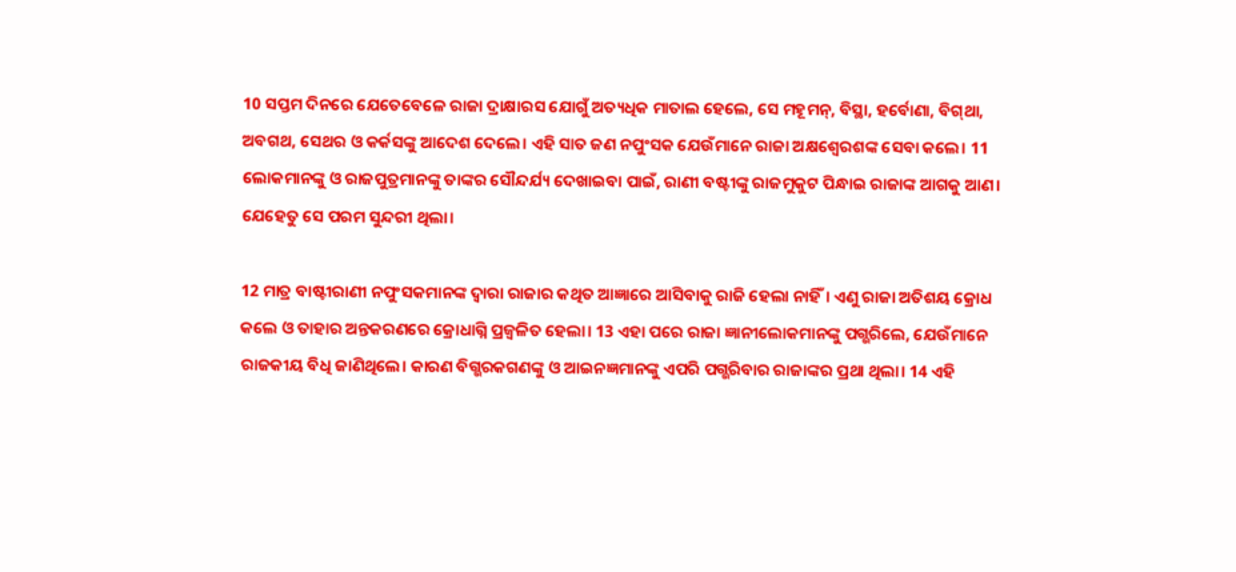10 ସପ୍ତମ ଦିନରେ ଯେତେବେଳେ ରାଜା ଦ୍ରାକ୍ଷାରସ ଯୋଗୁଁ ଅତ୍ୟଧିକ ମାତାଲ ହେଲେ, ସେ ମହୂମନ୍, ବିସ୍ଥା, ହର୍ବୋଣା, ବି‌ଗ୍‌ଥା, ଅବଗଥ, ସେଥର ଓ କର୍କସଙ୍କୁ ଆଦେଶ ଦେଲେ। ଏହି ସାତ ଜଣ ନପୁଂସକ ଯେଉଁମାନେ ରାଜା ଅକ୍ଷଶ୍ୱେରଶଙ୍କ ସେବା କଲେ। 11 ଲୋକମାନଙ୍କୁ ଓ ରାଜପୁତ୍ରମାନଙ୍କୁ ତାଙ୍କର ସୌନ୍ଦର୍ଯ୍ୟ ଦେଖାଇବା ପାଇଁ, ରାଣୀ ବଷ୍ଟୀଙ୍କୁ ରାଜମୁକୁଟ ପିନ୍ଧାଇ ରାଜାଙ୍କ ଆଗକୁ ଆଣ। ଯେହେତୁ ସେ ପରମ ସୁନ୍ଦରୀ ଥିଲା।

12 ମାତ୍ର ବାଷ୍ଟୀରାଣୀ ନପୁଂସକମାନଙ୍କ ଦ୍ୱାରା ରାଜାର କଥିତ ଆଜ୍ଞାରେ ଆସିବାକୁ ରାଜି ହେଲା ନାହିଁ। ଏଣୁ ରାଜା ଅତିଶୟ କ୍ରୋଧ କଲେ ଓ ତାହାର ଅନ୍ତକରଣରେ କ୍ରୋଧାଗ୍ନି ପ୍ରଜ୍ୱଳିତ ହେଲା। 13 ଏହା ପରେ ରାଜା ଜ୍ଞାନୀଲୋକମାନଙ୍କୁ ପଗ୍ଭରିଲେ, ଯେଉଁମାନେ ରାଜକୀୟ ବିଧି ଜାଣିଥିଲେ। କାରଣ ବିଗ୍ଭରକଗଣଙ୍କୁ ଓ ଆଇନଜ୍ଞମାନଙ୍କୁ ଏପରି ପଗ୍ଭରିବାର ରାଜାଙ୍କର ପ୍ରଥା ଥିଲା। 14 ଏହି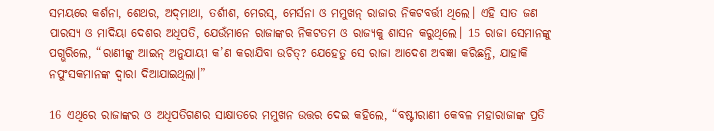ସମୟରେ କର୍ଶନା, ଶେଥର, ଅ‌‌‌‌‌ଦ୍‌‌‌‌‌ମାଥା, ତର୍ଶୀଶ, ମେରସ୍, ମେର୍ସନା ଓ ମମୁଖନ୍ ରାଜାର ନିକଟବର୍ତ୍ତୀ ଥିଲେ। ଏହି ସାତ ଜଣ ପାରସ୍ୟ ଓ ମାଦିୟା ଦେଶର ଅଧିପତି, ଯେଉଁମାନେ ରାଜାଙ୍କର ନିକଟତମ ଓ ରାଜ୍ୟକୁ ଶାସନ କରୁଥିଲେ। 15 ରାଜା ସେମାନଙ୍କୁ ପଗ୍ଭରିଲେ, “ରାଣୀଙ୍କୁ ଆଇନ୍ ଅନୁଯାୟୀ କ’ଣ କରାଯିବା ଉଚିତ୍? ଯେହେତୁ ସେ ରାଜା ଆଦେଶ ଅବଜ୍ଞା କରିଛନ୍ତି, ଯାହାକି ନପୁଂସକମାନଙ୍କ ଦ୍ୱାରା ଦିଆଯାଇଥିଲା।”

16 ଏଥିରେ ରାଜାଙ୍କର ଓ ଅଧିପତିଗଣର ସାକ୍ଷାତରେ ମମୁଖନ ଉତ୍ତର ଦେଇ କହିଲେ, “ବଷ୍ଟୀରାଣୀ କେବଳ ମହାରାଜାଙ୍କ ପ୍ରତି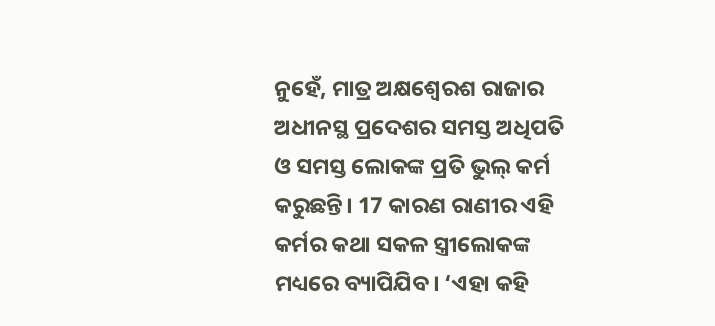ନୁହେଁ, ମାତ୍ର ଅକ୍ଷଶ୍ୱେରଶ ରାଜାର ଅଧୀନସ୍ଥ ପ୍ରଦେଶର ସମସ୍ତ ଅଧିପତି ଓ ସମସ୍ତ ଲୋକଙ୍କ ପ୍ରତି ଭୁଲ୍ କର୍ମ କରୁଛନ୍ତି। 17 କାରଣ ରାଣୀର ଏହି କର୍ମର କଥା ସକଳ ସ୍ତ୍ରୀଲୋକଙ୍କ ମଧ୍ୟରେ ବ୍ୟାପିଯିବ। ‘ଏହା କହି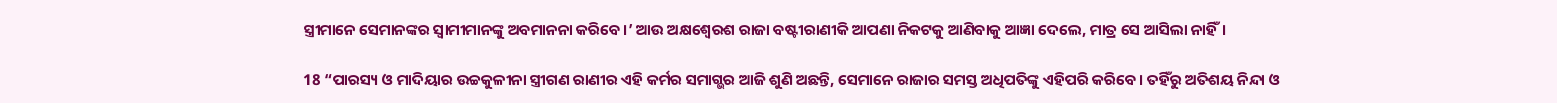ସ୍ତ୍ରୀମାନେ ସେମାନଙ୍କର ସ୍ୱାମୀମାନଙ୍କୁ ଅବମାନନା କରିବେ।’ ଆଉ ଅକ୍ଷଶ୍ୱେରଶ ରାଜା ବଷ୍ଟୀରାଣୀକି ଆପଣା ନିକଟକୁ ଆଣିବାକୁ ଆଜ୍ଞା ଦେଲେ, ମାତ୍ର ସେ ଆସିଲା ନାହିଁ।

18 “ପାରସ୍ୟ ଓ ମାଦିୟାର ଉଚ୍ଚକୁଳୀନା ସ୍ତ୍ରୀଗଣ ରାଣୀର ଏହି କର୍ମର ସମାଗ୍ଭର ଆଜି ଶୁଣି ଅଛନ୍ତି, ସେମାନେ ରାଜାର ସମସ୍ତ ଅଧିପତିଙ୍କୁ ଏହିପରି କରିବେ। ତହିଁରୁ ଅତିଶୟ ନିନ୍ଦା ଓ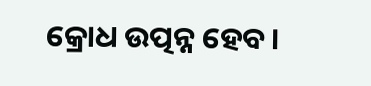କ୍ରୋଧ ଉତ୍ପନ୍ନ ହେବ।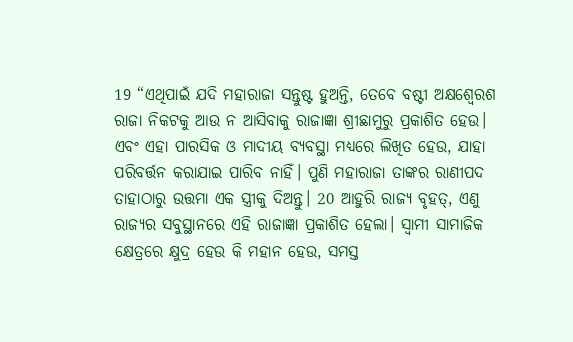19 “ଏଥିପାଇଁ ଯଦି ମହାରାଜା ସନ୍ତୁଷ୍ଟ ହୁଅନ୍ତି, ତେବେ ବଷ୍ଟୀ ଅକ୍ଷଶ୍ୱେରଶ ରାଜା ନିକଟକୁ ଆଉ ନ ଆସିବାକୁ ରାଜାଜ୍ଞା ଶ୍ରୀଛାମୁରୁ ପ୍ରକାଶିତ ହେଉ। ଏବଂ ଏହା ପାରସିକ ଓ ମାଦୀୟ ବ୍ୟବସ୍ଥା ମଧ୍ୟରେ ଲିଖିତ ହେଉ, ଯାହା ପରିବର୍ତ୍ତନ କରାଯାଇ ପାରିବ ନାହିଁ। ପୁଣି ମହାରାଜା ତାଙ୍କର ରାଣୀପଦ ତାହାଠାରୁ ଉତ୍ତମା ଏକ ସ୍ତ୍ରୀକୁ ଦିଅନ୍ତୁ। 20 ଆହୁରି ରାଜ୍ୟ ବୃହତ୍, ଏଣୁ ରାଜ୍ୟର ସବୁସ୍ଥାନରେ ଏହି ରାଜାଜ୍ଞା ପ୍ରକାଶିତ ହେଲା। ସ୍ୱାମୀ ସାମାଜିକ କ୍ଷେତ୍ରରେ କ୍ଷୁଦ୍ର ହେଉ କି ମହାନ ହେଉ, ସମସ୍ତ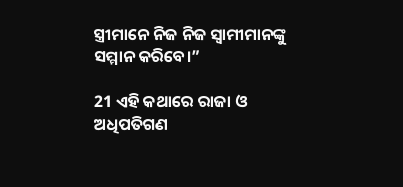ସ୍ତ୍ରୀମାନେ ନିଜ ନିଜ ସ୍ୱାମୀମାନଙ୍କୁ ସମ୍ମାନ କରିବେ।”

21 ଏହି କଥାରେ ରାଜା ଓ ଅଧିପତିଗଣ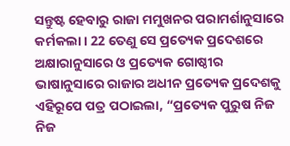ସନ୍ତୁଷ୍ଟ ହେବାରୁ ରାଜା ମମୁଖନର ପରାମର୍ଶାନୁସାରେ କର୍ମକଲା। 22 ତେଣୁ ସେ ପ୍ରତ୍ୟେକ ପ୍ରଦେଶରେ ଅକ୍ଷାରାନୁସାରେ ଓ ପ୍ରତ୍ୟେକ ଗୋଷ୍ଠୀର ଭାଷାନୁସାରେ ରାଜାର ଅଧୀନ ପ୍ରତ୍ୟେକ ପ୍ରଦେଶକୁ ଏହିରୂପେ ପତ୍ର ପଠାଇଲା, “ପ୍ରତ୍ୟେକ ପୁରୁଷ ନିଜ ନିଜ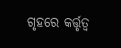ଗୃହରେ କର୍ତ୍ତୃତ୍ୱ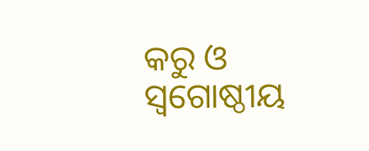କରୁ ଓ ସ୍ୱଗୋଷ୍ଠୀୟ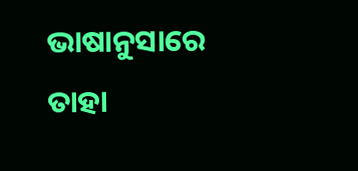ଭାଷାନୁସାରେ ତାହା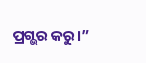ପ୍ରଗ୍ଭର କରୁ।”